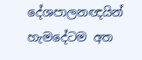දේශපාලනඥයින් හැමදේටම අත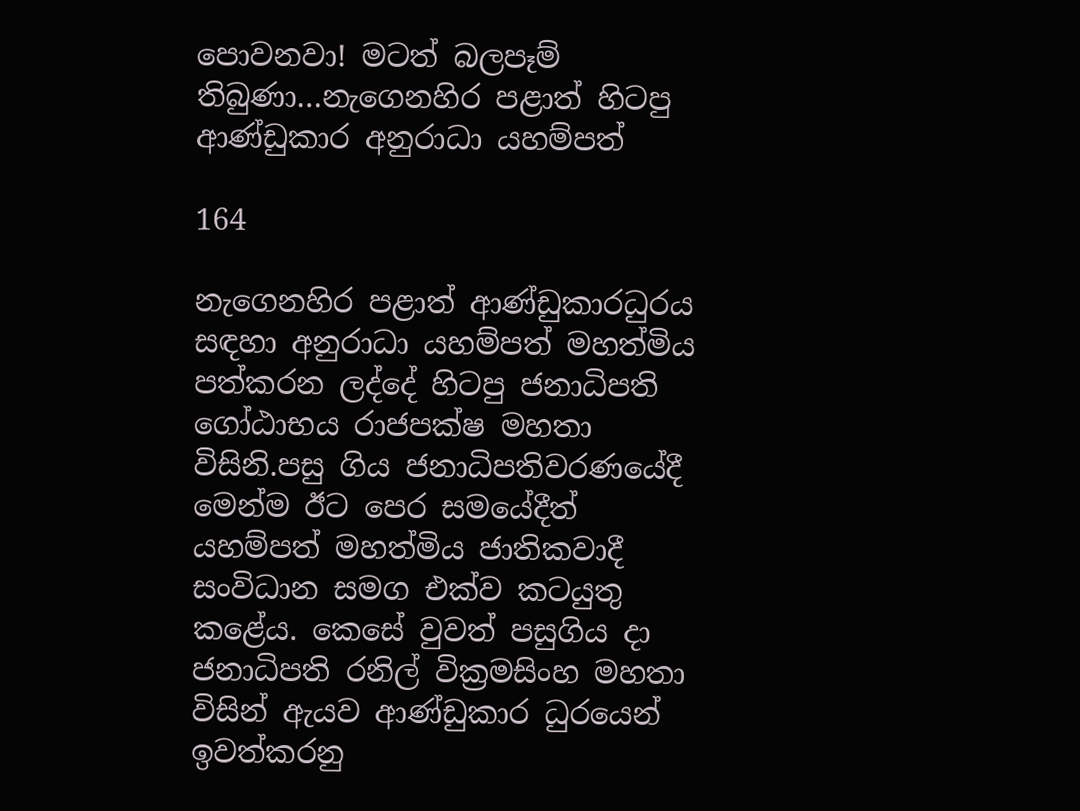පොවනවා! මටත් බලපෑම් තිබුණා…නැගෙනහිර පළාත් හිටපු ආණ්ඩුකාර අනුරාධා යහම්පත්

164

නැගෙනහිර පළාත් ආණ්ඩුකාරධුරය සඳහා අනුරාධා යහම්පත් මහත්මිය පත්කරන ලද්දේ හිටපු ජනාධිපති ගෝඨාභය රාජපක්ෂ මහතා විසිනි.පසු ගිය ජනාධිපතිවරණයේදී මෙන්ම ඊට පෙර සමයේදීත් යහම්පත් මහත්මිය ජාතිකවාදී සංවිධාන සමග එක්ව කටයුතු කළේය. කෙසේ වුවත් පසුගිය දා ජනාධිපති රනිල් වික්‍රමසිංහ මහතා විසින් ඇයව ආණ්ඩුකාර ධුරයෙන් ඉවත්කරනු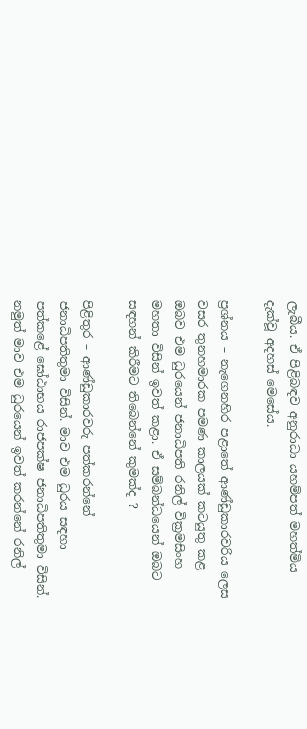ලැබීය. ඒ පිළිබඳව අනුරාධා යහම්පත් මහත්මිය දැක්වූ අදහස් මෙසේය.

ප්‍රශ්නය – නැගෙනහිර පළාතේ ආණ්ඩුකාරවරිය ලෙස වසර තුනහමාරක පමණ කාලයක් කටයුතු කළ ඔබව එම ධුරයෙන් ජනාධිපති රනිල් වික්‍රමසිංහ මහතා විසින් ඉවත් කළා. ඒ සම්බන්ධයෙන් ඔබට සඳහන් කිරීමට තිබෙන්නේ කුමක්ද ?

පිළිතුර – ආණ්ඩුකාරවරු පත්කරන්නේ ජනාධිපතිතුමා විසින්. මාව එම ධුරය සඳහා පත්කළේ ඝෝඨාභය රාජපක්ෂ ජනාධිපතිතුමා විසින්. නමුත් මාව එම ධුරයෙන් ඉවත් කරන්නේ රනිල්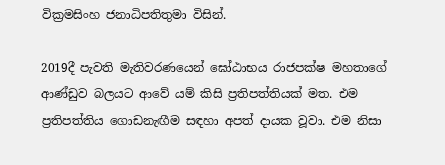වික්‍රමසිංහ ජනාධිපතිතුමා විසින්.

2019දී පැවති මැතිවරණයෙන් ඝෝඨාභය රාජපක්ෂ මහතාගේ ආණ්ඩුව බලයට ආවේ යම් කිසි ප්‍රතිපත්තියක් මත. එම ප්‍රතිපත්තිය ගොඩනැඟීම සඳහා අපත් දායක වූවා. එම නිසා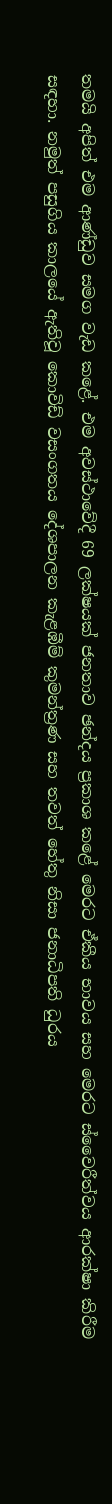තමයි අපිත් එම ආණ්ඩුව සමග වැඩ කළේ. එම අවස්ථාවේදී 69 ලක්ෂයක් ජනතාව ඡන්දය ප්‍රකාශ කළේ මෙරට ඒකීය භාවය සහ මෙරට ස්වෛරීත්වය ආරක්ෂා කිරීම සඳහා. නමුත් පසුගිය කාලයේ ඇතිවූ කොවිඩ් වසංගතය දේශපාලන කැළඹීම් කුමන්ත්‍රණ සහ තවත් හේතු නිසා ජනාධිපති ධුරය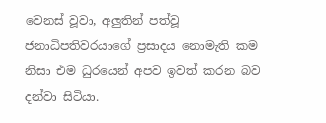වෙනස් වූවා, අලුතින් පත්වූ ජනාධිපතිවරයාගේ ප්‍රසාදය නොමැති කම නිසා එම ධුරයෙන් අපව ඉවත් කරන බව දන්වා සිටියා.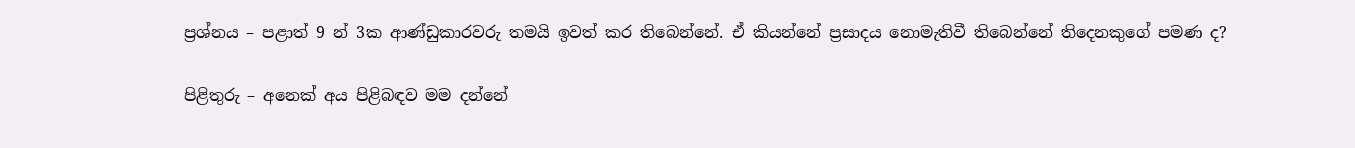ප්‍රශ්නය – පළාත් 9 න් 3ක ආණ්ඩුකාරවරු තමයි ඉවත් කර තිබෙන්නේ. ඒ කියන්නේ ප්‍රසාදය නොමැතිවී තිබෙන්නේ තිදෙනකුගේ පමණ ද?

පිළිතුරු – අනෙක් අය පිළිබඳව මම දන්නේ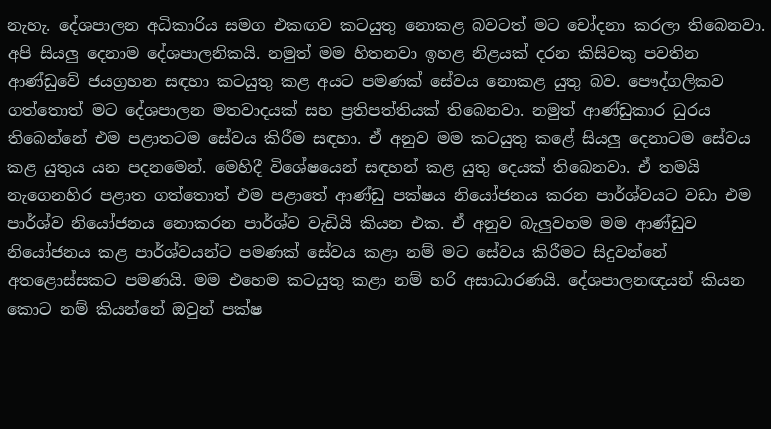නැහැ. දේශපාලන අධිකාරිය සමග එකඟව කටයුතු නොකළ බවටත් මට චෝදනා කරලා තිබෙනවා. අපි සියලු දෙනාම දේශපාලනිකයි. නමුත් මම හිතනවා ඉහළ නිළයක් දරන කිසිවකු පවතින ආණ්ඩුවේ ජයග්‍රහන සඳහා කටයුතු කළ අයට පමණක් සේවය නොකළ යුතු බව. පෞද්ගලිකව ගත්තොත් මට දේශපාලන මතවාදයක් සහ ප්‍රතිපත්තියක් තිබෙනවා. නමුත් ආණ්ඩුකාර ධුරය තිබෙන්නේ එම පළාතටම සේවය කිරීම සඳහා. ඒ අනුව මම කටයුතු කළේ සියලු දෙනාටම සේවය කළ යුතුය යන පදනමෙන්. මෙහිදී විශේෂයෙන් සඳහන් කළ යුතු දෙයක් තිබෙනවා. ඒ තමයි නැගෙනහිර පළාත ගත්තොත් එම පළාතේ ආණ්ඩු පක්ෂය නියෝජනය කරන පාර්ශ්වයට වඩා එම පාර්ශ්ව නියෝජනය නොකරන පාර්ශ්ව වැඩියි කියන එක. ඒ අනුව බැලුවහම මම ආණ්ඩුව නියෝජනය කළ පාර්ශ්වයන්ට පමණක් සේවය කළා නම් මට සේවය කිරීමට සිදුවන්නේ අතළොස්සකට පමණයි. මම එහෙම කටයුතු කළා නම් හරි අසාධාරණයි. දේශපාලනඥයන් කියන කොට නම් කියන්නේ ඔවුන් පක්ෂ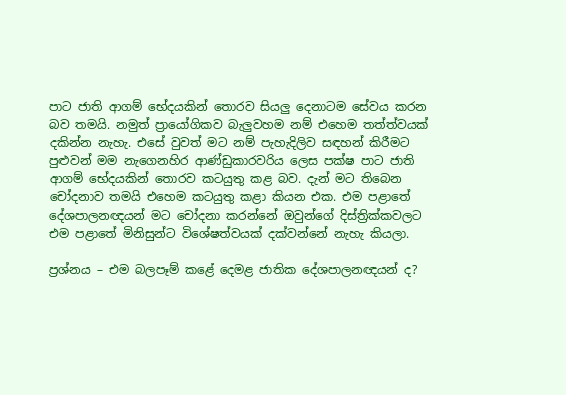පාට ජාති ආගම් භේදයකින් තොරව සියලු දෙනාටම සේවය කරන බව තමයි. නමුත් ප්‍රායෝගිකව බැලුවහම නම් එහෙම තත්ත්වයක් දකින්න නැහැ. එසේ වුවත් මට නම් පැහැදිලිව සඳහන් කිරීමට පුළුවන් මම නැගෙනහිර ආණ්ඩුකාරවරිය ලෙස පක්ෂ පාට ජාති ආගම් භේදයකින් තොරව කටයුතු කළ බව. දැන් මට තිබෙන චෝදනාව තමයි එහෙම කටයුතු කළා කියන එක. එම පළාතේ දේශපාලනඥයන් මට චෝදනා කරන්නේ ඔවුන්ගේ දිස්ත්‍රික්කවලට එම පළාතේ මිනිසුන්ට විශේෂත්වයක් දක්වන්නේ නැහැ කියලා.

ප්‍රශ්නය – එම බලපෑම් කළේ දෙමළ ජාතික දේශපාලනඥයන් ද?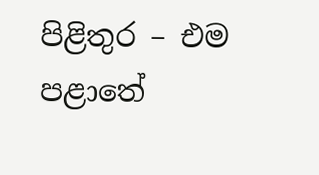පිළිතුර – එම පළාතේ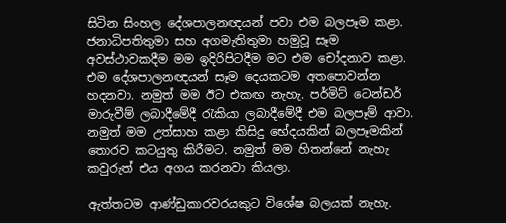සිටින සිංහල දේශපාලනඥයන් පවා එම බලපෑම කළා. ජනාධිපතිතුමා සහ අගමැතිතුමා හමුවූ සෑම අවස්ථාවකදීම මම ඉදිරිපිටදීම මට එම චෝදනාව කළා. එම දේශපාලනඥයන් සෑම දෙයකටම අතපොවන්න හදනවා. නමුත් මම ඊට එකඟ නැහැ. පර්මිට් ටෙන්ඩර් මාරුවීම් ලබාදීමේදී රැකියා ලබාදීමේදී එම බලපෑම් ආවා. නමුත් මම උත්සාහ කළා කිසිදු භේදයකින් බලපෑමකින් තොරව කටයුතු කිරීමට. නමුත් මම හිතන්නේ නැහැ කවුරුත් එය අගය කරනවා කියලා.

ඇත්තටම ආණ්ඩුකාරවරයකුට විශේෂ බලයක් නැහැ.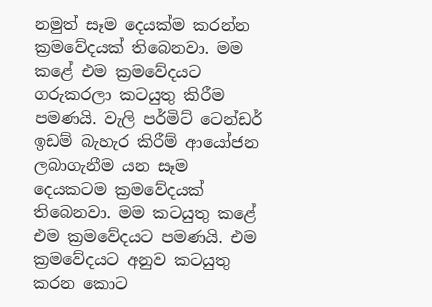නමුත් සෑම දෙයක්ම කරන්න ක්‍රමවේදයක් තිබෙනවා. මම කළේ එම ක්‍රමවේදයට ගරුකරලා කටයුතු කිරීම පමණයි. වැලි පර්මිට් ටෙන්ඩර් ඉඩම් බැහැර කිරීම් ආයෝජන ලබාගැනීම යන සෑම දෙයකටම ක්‍රමවේදයක් තිබෙනවා. මම කටයුතු කළේ එම ක්‍රමවේදයට පමණයි. එම ක්‍රමවේදයට අනුව කටයුතු කරන කොට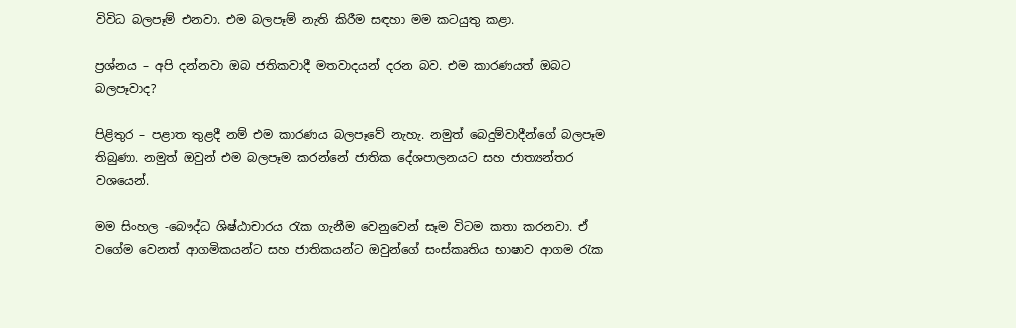විවිධ බලපෑම් එනවා. එම බලපෑම් නැති කිරීම සඳහා මම කටයුතු කළා.

ප්‍රශ්නය – අපි දන්නවා ඔබ ජතිකවාදී මතවාදයන් දරන බව. එම කාරණයත් ඔබට බලපෑවාද?

පිළිතුර – පළාත තුළදී නම් එම කාරණය බලපෑවේ නැහැ. නමුත් බෙදුම්වාදීන්ගේ බලපෑම තිබුණා. නමුත් ඔවුන් එම බලපෑම කරන්නේ ජාතික දේශපාලනයට සහ ජාත්‍යන්තර වශයෙන්.

මම සිංහල -බෞද්ධ ශිෂ්ඨාචාරය රැක ගැනීම වෙනුවෙන් සෑම විටම කතා කරනවා. ඒ වගේම වෙනත් ආගමිකයන්ට සහ ජාතිකයන්ට ඔවුන්ගේ සංස්කෘතිය භාෂාව ආගම රැක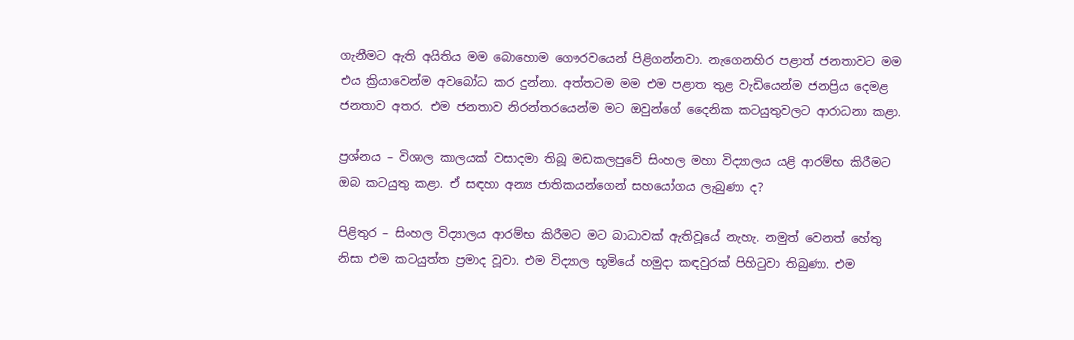ගැනීමට ඇති අයිතිය මම බොහොම ගෞරවයෙන් පිළිගන්නවා. නැගෙනහිර පළාත් ජනතාවට මම එය ක්‍රියාවෙන්ම අවබෝධ කර දුන්නා. අත්තටම මම එම පළාත තුළ වැඩියෙන්ම ජනප්‍රිය දෙමළ ජනතාව අතර. එම ජනතාව නිරන්තරයෙන්ම මට ඔවුන්ගේ දෛනික කටයුතුවලට ආරාධනා කළා.

ප්‍රශ්නය – විශාල කාලයක් වසාදමා තිබූ මඩකලපුවේ සිංහල මහා විද්‍යාලය යළි ආරම්භ කිරීමට ඔබ කටයුතු කළා. ඒ සඳහා අන්‍ය ජාතිකයන්ගෙන් සහයෝගය ලැබුණා ද?

පිළිතුර – සිංහල විද්‍යාලය ආරම්භ කිරීමට මට බාධාවක් ඇතිවූයේ නැහැ. නමුත් වෙනත් හේතු නිසා එම කටයුත්ත ප්‍රමාද වූවා. එම විද්‍යාල භූමියේ හමුදා කඳවුරක් පිහිටුවා තිබුණා. එම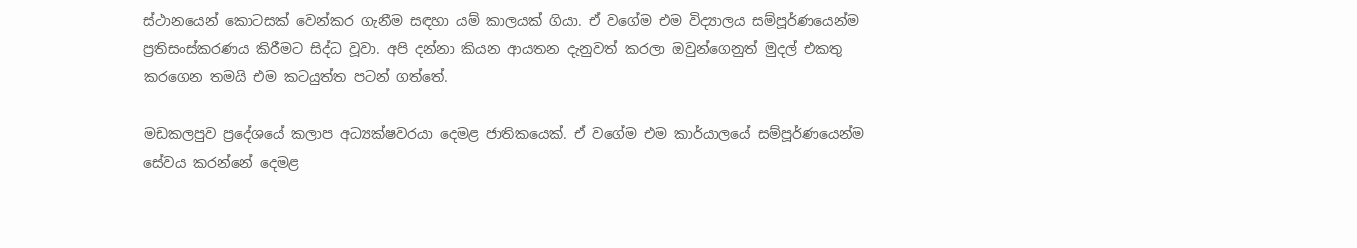ස්ථානයෙන් කොටසක් වෙන්කර ගැනීම සඳහා යම් කාලයක් ගියා. ඒ වගේම එම විද්‍යාලය සම්පූර්ණයෙන්ම ප්‍රතිසංස්කරණය කිරීමට සිද්ධ වූවා. අපි දන්නා කියන ආයතන දැනුවත් කරලා ඔවුන්ගෙනුත් මුදල් එකතු කරගෙන තමයි එම කටයුත්ත පටන් ගත්තේ.

මඩකලපුව ප්‍රදේශයේ කලාප අධ්‍යක්ෂවරයා දෙමළ ජාතිකයෙක්. ඒ වගේම එම කාර්යාලයේ සම්පූර්ණයෙන්ම සේවය කරන්නේ දෙමළ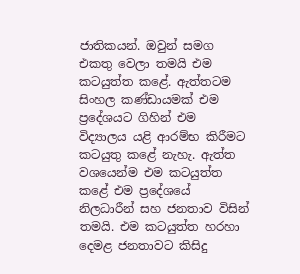ජාතිකයන්. ඔවුන් සමග එකතු වෙලා තමයි එම කටයුත්ත කළේ. ඇත්තටම සිංහල කණ්ඩායමක් එම ප්‍රදේශයට ගිහින් එම විද්‍යාලය යළි ආරම්භ කිරීමට කටයුතු කළේ නැහැ. ඇත්ත වශයෙන්ම එම කටයුත්ත කළේ එම ප්‍රදේශයේ නිලධාරීන් සහ ජනතාව විසින් තමයි. එම කටයුත්ත හරහා දෙමළ ජනතාවට කිසිදු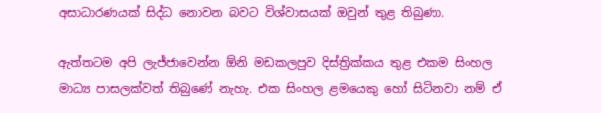අසාධාරණයක් සිද්ධ නොවන බවට විශ්වාසයක් ඔවුන් තුළ තිබුණා.

ඇත්තටම අපි ලැජ්ජාවෙන්න ඕනි මඩකලපුව දිස්ත්‍රික්කය තුළ එකම සිංහල මාධ්‍ය පාසලක්වත් තිබුණේ නැහැ. එක සිංහල ළමයෙකු හෝ සිටිනවා නම් ඒ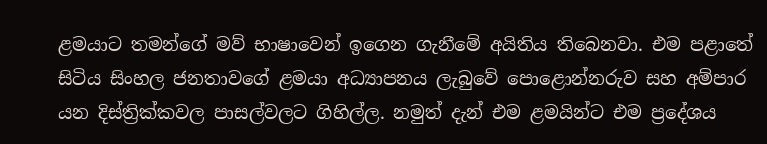ළමයාට තමන්ගේ මව් භාෂාවෙන් ඉගෙන ගැනීමේ අයිතිය තිබෙනවා. එම පළාතේ සිටිය සිංහල ජනතාවගේ ළමයා අධ්‍යාපනය ලැබුවේ පොළොන්නරුව සහ අම්පාර යන දිස්ත්‍රික්කවල පාසල්වලට ගිහිල්ල. නමුත් දැන් එම ළමයින්ට එම ප්‍රදේශය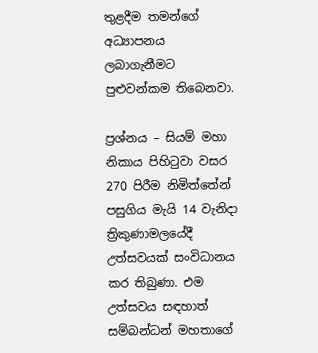තුළදීම තමන්ගේ අධ්‍යාපනය ලබාගැනීමට පුළුවන්කම තිබෙනවා.

ප්‍රශ්නය – සියම් මහා නිකාය පිහිටුවා වසර 270 පිරීම නිමිත්තේන් පසුගිය මැයි 14 වැනිදා ත්‍රිකුණාමලයේදී උත්සවයක් සංවිධානය කර තිබුණා. එම උත්සවය සඳහාත් සම්බන්ධන් මහතාගේ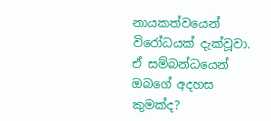නායකත්වයෙන් විරෝධයක් දැක්වූවා. ඒ සම්බන්ධයෙන් ඔබගේ අදහස කුමක්ද?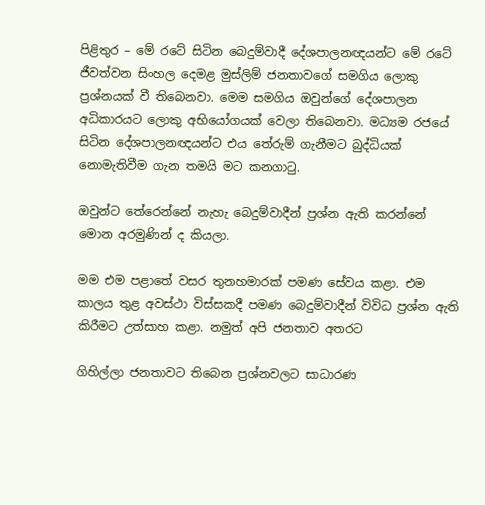පිළිතුර – මේ රටේ සිටින බෙදුම්වාදී දේශපාලනඥයන්ට මේ රටේ ජීවත්වන සිංහල දෙමළ මුස්ලිම් ජනතාවගේ සමගිය ලොකු ප්‍රශ්නයක් වී තිබෙනවා. මෙම සමගිය ඔවුන්ගේ දේශපාලන අධිකාරයට ලොකු අභියෝගයක් වෙලා තිබෙනවා. මධ්‍යම රජයේ සිටින දේශපාලනඥයන්ට එය තේරුම් ගැනීමට බුද්ධියක් නොමැතිවීම ගැන තමයි මට කනගාටු.

ඔවුන්ට තේරෙන්නේ නැහැ බෙදුම්වාදීන් ප්‍රශ්න ඇති කරන්නේ මොන අරමුණින් ද කියලා.

මම එම පළාතේ වසර තුනහමාරක් පමණ සේවය කළා. එම කාලය තුළ අවස්ථා විස්සකදී පමණ බෙදුම්වාදීන් විවිධ ප්‍රශ්න ඇති කිරීමට උත්සාහ කළා. නමුත් අපි ජනතාව අතරට

ගිහිල්ලා ජනතාවට තිබෙන ප්‍රශ්නවලට සාධාරණ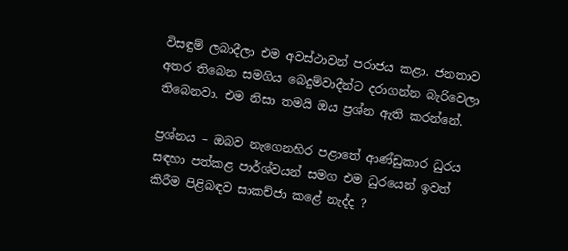විසඳුම් ලබාදීලා එම අවස්ථාවන් පරාජය කළා. ජනතාව අතර තිබෙන සමගිය බෙදුම්වාදීන්ට දරාගන්න බැරිවෙලා තිබෙනවා. එම නිසා තමයි ඔය ප්‍රශ්න ඇති කරන්නේ.

ප්‍රශ්නය – ඔබව නැගෙනහිර පළාතේ ආණ්ඩුකාර ධුරය සඳහා පත්කළ පාර්ශ්වයන් සමග එම ධුරයෙන් ඉවත් කිරීම පිළිබඳව සාකච්ජා කළේ නැද්ද ?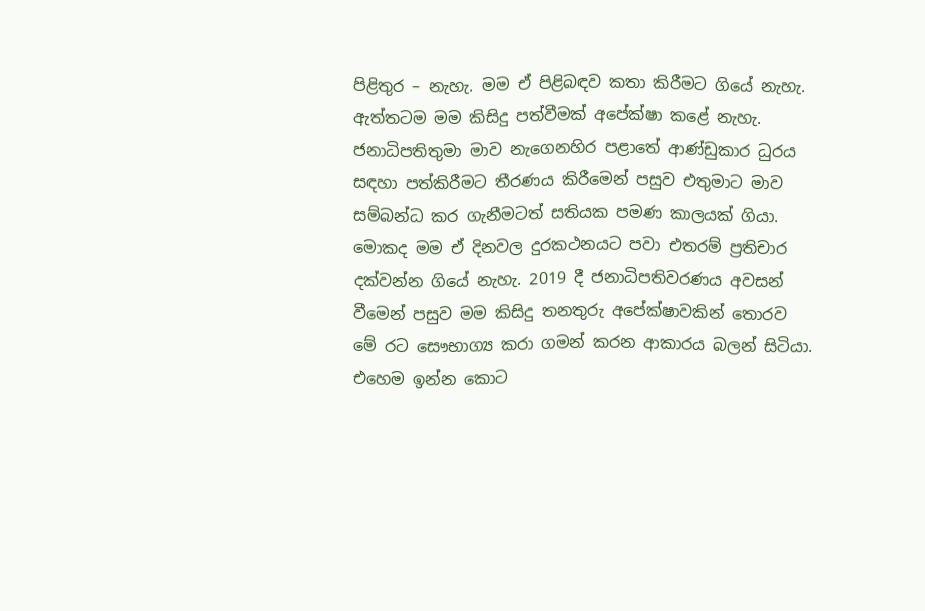පිළිතුර – නැහැ. මම ඒ පිළිබඳව කතා කිරීමට ගියේ නැහැ. ඇත්තටම මම කිසිදු පත්වීමක් අපේක්ෂා කළේ නැහැ. ජනාධිපතිතුමා මාව නැගෙනහිර පළාතේ ආණ්ඩුකාර ධුරය සඳහා පත්කිරීමට තීරණය කිරීමෙන් පසුව එතුමාට මාව සම්බන්ධ කර ගැනීමටත් සතියක පමණ කාලයක් ගියා. මොකද මම ඒ දිනවල දුරකථනයට පවා එතරම් ප්‍රතිචාර දක්වන්න ගියේ නැහැ. 2019 දී ජනාධිපතිවරණය අවසන් වීමෙන් පසුව මම කිසිදු තනතුරු අපේක්ෂාවකින් තොරව මේ රට සෞභාග්‍ය කරා ගමන් කරන ආකාරය බලන් සිටියා. එහෙම ඉන්න කොට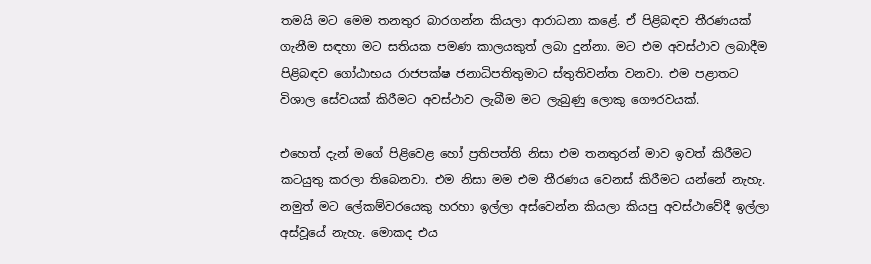තමයි මට මෙම තනතුර බාරගන්න කියලා ආරාධනා කළේ. ඒ පිළිබඳව තීරණයක් ගැනීම සඳහා මට සතියක පමණ කාලයකුත් ලබා දුන්නා. මට එම අවස්ථාව ලබාදීම පිළිබඳව ගෝඨාභය රාජපක්ෂ ජනාධිපතිතුමාට ස්තුතිවන්ත වනවා. එම පළාතට විශාල සේවයක් කිරීමට අවස්ථාව ලැබීම මට ලැබුණු ලොකු ගෞරවයක්.

එහෙත් දැන් මගේ පිළිවෙළ හෝ ප්‍රතිපත්ති නිසා එම තනතුරන් මාව ඉවත් කිරීමට කටයුතු කරලා තිබෙනවා. එම නිසා මම එම තීරණය වෙනස් කිරීමට යන්නේ නැහැ. නමුත් මට ලේකම්වරයෙකු හරහා ඉල්ලා අස්වෙන්න කියලා කියපු අවස්ථාවේදී ඉල්ලා අස්වූයේ නැහැ. මොකද එය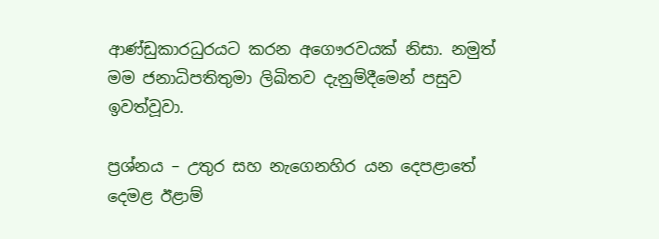ආණ්ඩුකාරධුරයට කරන අගෞරවයක් නිසා. නමුත් මම ජනාධිපතිතුමා ලිඛිතව දැනුම්දීමෙන් පසුව ඉවත්වූවා.

ප්‍රශ්නය – උතුර සහ නැගෙනහිර යන දෙපළාතේ දෙමළ ඊළාම්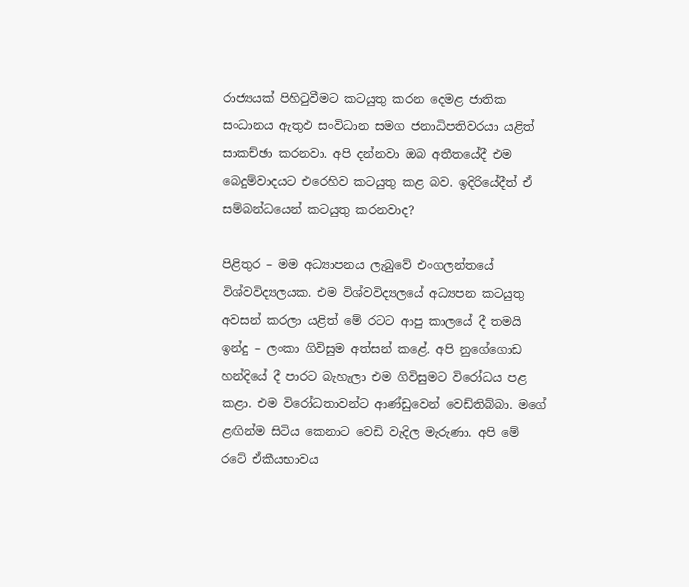රාජ්‍යයක් පිහිටුවීමට කටයුතු කරන දෙමළ ජාතික සංධානය ඇතුඵ සංවිධාන සමග ජනාධිපතිවරයා යළිත් සාකච්ඡා කරනවා. අපි දන්නවා ඔබ අතීතයේදී එම බෙදුම්වාදයට එරෙහිව කටයුතු කළ බව. ඉදිරියේදීත් ඒ සම්බන්ධයෙන් කටයුතු කරනවාද?

පිළිතුර – මම අධ්‍යාපනය ලැබුවේ එංගලන්තයේ විශ්වවිද්‍යලයක. එම විශ්වවිද්‍යලයේ අධ්‍යපන කටයුතු අවසන් කරලා යළිත් මේ රටට ආපු කාලයේ දී තමයි ඉන්දු – ලංකා ගිවිසුම අත්සන් කළේ. අපි නුගේගොඩ හන්දියේ දී පාරට බැහැලා එම ගිවිසුමට විරෝධය පළ කළා. එම විරෝධතාවන්ට ආණ්ඩුවෙන් වෙඩ්තිබ්බා. මගේ ළඟින්ම සිටිය කෙනාට වෙඩි වැදිල මැරුණා. අපි මේ රටේ ඒකීයභාවය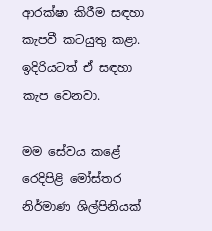ආරක්ෂා කිරීම සඳහා කැපවී කටයුතු කළා. ඉදිරියටත් ඒ සඳහා කැප වෙනවා.

මම සේවය කළේ රෙදිපිළි මෝස්තර නිර්මාණ ශිල්පිනියක්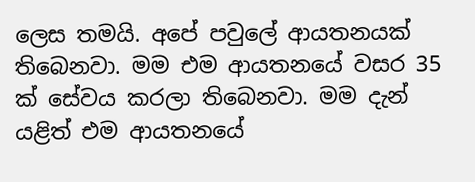ලෙස තමයි. අපේ පවුලේ ආයතනයක් තිබෙනවා. මම එම ආයතනයේ වසර 35 ක් සේවය කරලා තිබෙනවා. මම දැන් යළිත් එම ආයතනයේ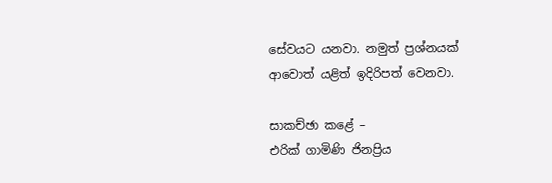සේවයට යනවා. නමුත් ප්‍රශ්නයක් ආවොත් යළිත් ඉදිරිපත් වෙනවා.

සාකච්ඡා කළේ –
එරික් ගාමිණි ජිනප්‍රිය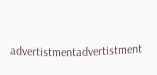advertistmentadvertistment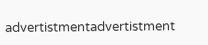advertistmentadvertistment